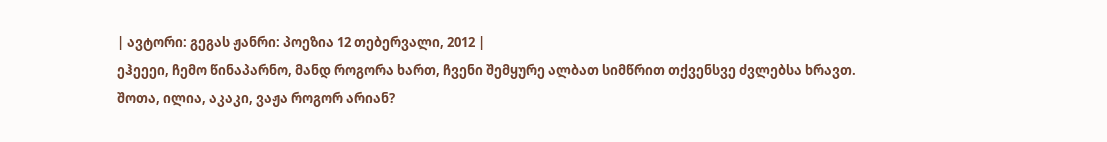| ავტორი: გეგას ჟანრი: პოეზია 12 თებერვალი, 2012 |
ეჰეეეი, ჩემო წინაპარნო, მანდ როგორა ხართ, ჩვენი შემყურე ალბათ სიმწრით თქვენსვე ძვლებსა ხრავთ.
შოთა, ილია, აკაკი, ვაჟა როგორ არიან?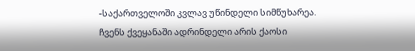-საქართველოში კვლავ უწინდელი სიმწუხარეა.
ჩვენს ქვეყანაში ადრინდელი არის ქაოსი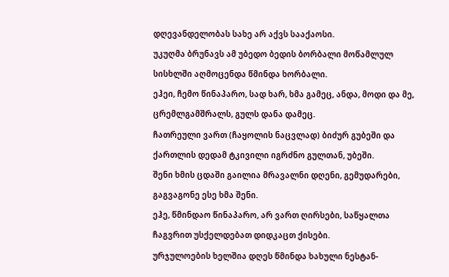დღევანდელობას სახე არ აქვს სააქაოსი.
უკუღმა ბრუნავს ამ უბედო ბედის ბორბალი მოწამლულ სისხლში აღმოცენდა წმინდა ხორბალი.
ეჰეი, ჩემო წინაპარო, სად ხარ, ხმა გამეც, ანდა, მოდი და მე, ცრემლგამშრალს, გულს დანა დამეც.
ჩათრეული ვართ (ჩაყოლის ნაცვლად) ბიძურ გუბეში და ქართლის დედამ ტკივილი იგრძნო გულთან, უბეში.
შენი ხმის ცდაში გაილია მრავალნი დღენი, გემუდარები, გაგვაგონე ესე ხმა შენი.
ეჰე, წმინდაო წინაპარო, არ ვართ ღირსები, საწყალთა ჩაგვრით უსქელდებათ დიდკაცთ ქისები.
ურჯულოების ხელშია დღეს წმინდა ხახული ნესტან-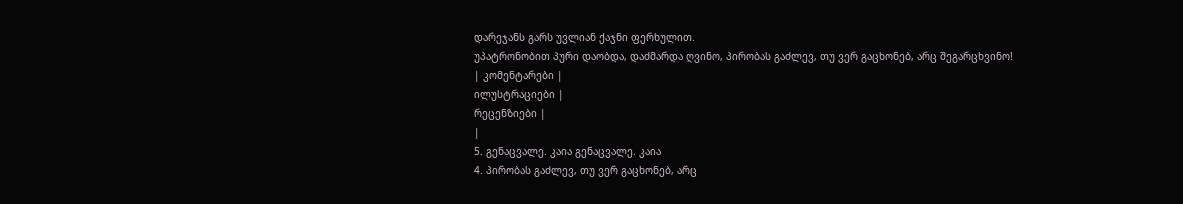დარეჯანს გარს უვლიან ქაჯნი ფერხულით.
უპატრონობით პური დაობდა, დაძმარდა ღვინო, პირობას გაძლევ, თუ ვერ გაცხონებ, არც შეგარცხვინო!
| კომენტარები |
ილუსტრაციები |
რეცენზიები |
|
5. გენაცვალე. კაია გენაცვალე. კაია
4. პირობას გაძლევ, თუ ვერ გაცხონებ, არც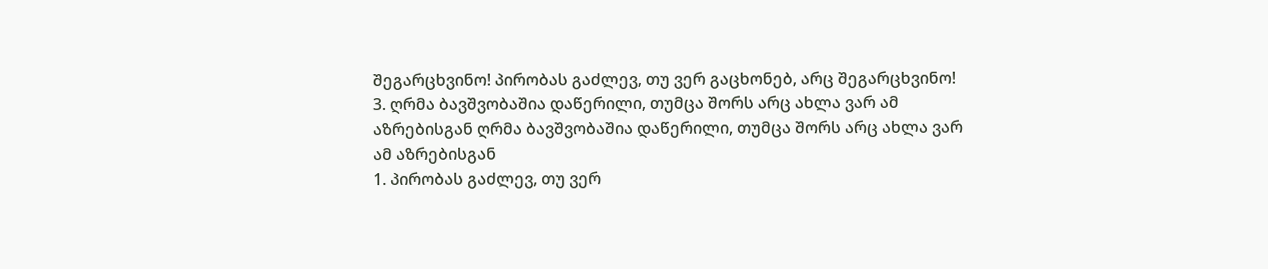შეგარცხვინო! პირობას გაძლევ, თუ ვერ გაცხონებ, არც შეგარცხვინო!
3. ღრმა ბავშვობაშია დაწერილი, თუმცა შორს არც ახლა ვარ ამ აზრებისგან ღრმა ბავშვობაშია დაწერილი, თუმცა შორს არც ახლა ვარ ამ აზრებისგან
1. პირობას გაძლევ, თუ ვერ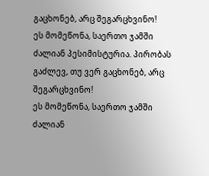გაცხონებ, არც შეგარცხვინო!
ეს მომეწონა, საერთო ჯამში ძალიან პესიმისტურია. პირობას გაძლევ, თუ ვერ გაცხონებ, არც შეგარცხვინო!
ეს მომეწონა, საერთო ჯამში ძალიან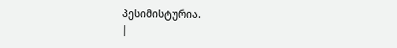პესიმისტურია.
|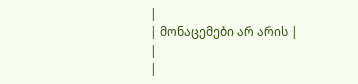|
| მონაცემები არ არის |
|
|